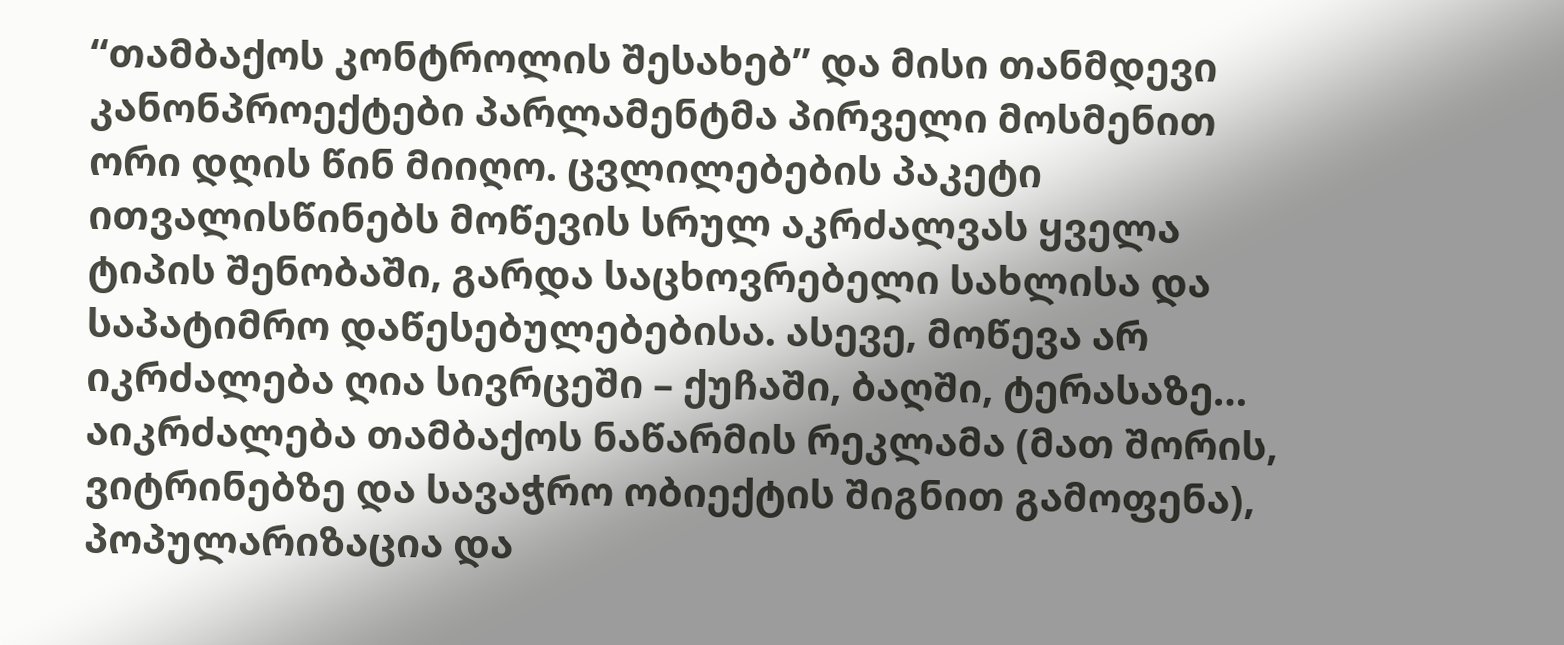“თამბაქოს კონტროლის შესახებ” და მისი თანმდევი კანონპროექტები პარლამენტმა პირველი მოსმენით ორი დღის წინ მიიღო. ცვლილებების პაკეტი ითვალისწინებს მოწევის სრულ აკრძალვას ყველა ტიპის შენობაში, გარდა საცხოვრებელი სახლისა და საპატიმრო დაწესებულებებისა. ასევე, მოწევა არ იკრძალება ღია სივრცეში – ქუჩაში, ბაღში, ტერასაზე…
აიკრძალება თამბაქოს ნაწარმის რეკლამა (მათ შორის, ვიტრინებზე და სავაჭრო ობიექტის შიგნით გამოფენა), პოპულარიზაცია და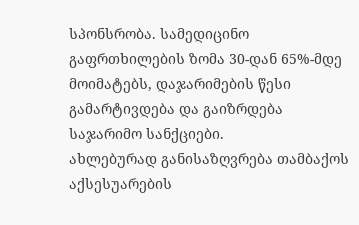სპონსრობა. სამედიცინო გაფრთხილების ზომა 30-დან 65%-მდე მოიმატებს, დაჯარიმების წესი გამარტივდება და გაიზრდება საჯარიმო სანქციები.
ახლებურად განისაზღვრება თამბაქოს აქსესუარების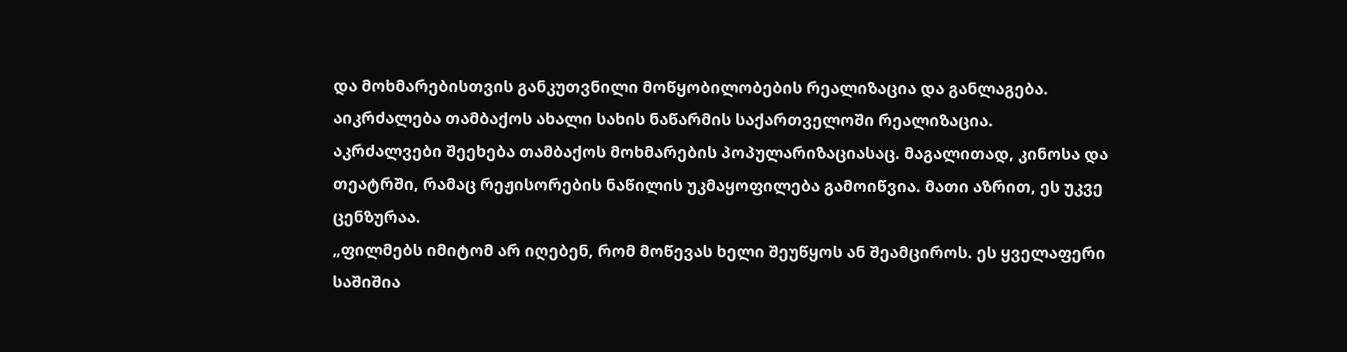და მოხმარებისთვის განკუთვნილი მოწყობილობების რეალიზაცია და განლაგება. აიკრძალება თამბაქოს ახალი სახის ნაწარმის საქართველოში რეალიზაცია.
აკრძალვები შეეხება თამბაქოს მოხმარების პოპულარიზაციასაც. მაგალითად, კინოსა და თეატრში, რამაც რეჟისორების ნაწილის უკმაყოფილება გამოიწვია. მათი აზრით, ეს უკვე ცენზურაა.
„ფილმებს იმიტომ არ იღებენ, რომ მოწევას ხელი შეუწყოს ან შეამციროს. ეს ყველაფერი საშიშია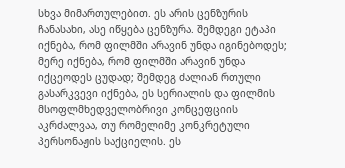სხვა მიმართულებით. ეს არის ცენზურის ჩანასახი, ასე იწყება ცენზურა. შემდეგი ეტაპი იქნება, რომ ფილმში არავინ უნდა იგინებოდეს; მერე იქნება, რომ ფილმში არავინ უნდა იქცეოდეს ცუდად; შემდეგ ძალიან რთული გასარკვევი იქნება, ეს სერიალის და ფილმის მსოფლმხედველობრივი კონცეფციის აკრძალვაა, თუ რომელიმე კონკრეტული პერსონაჟის საქციელის. ეს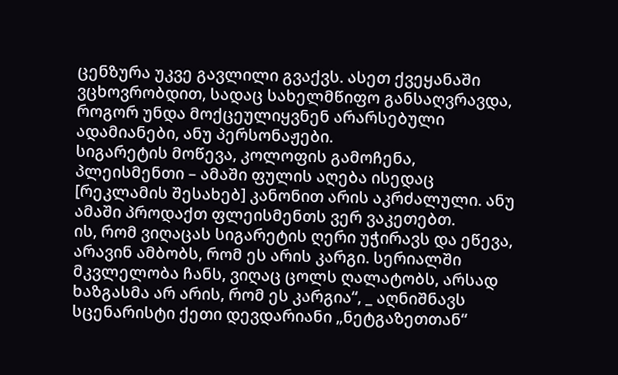ცენზურა უკვე გავლილი გვაქვს. ასეთ ქვეყანაში ვცხოვრობდით, სადაც სახელმწიფო განსაღვრავდა, როგორ უნდა მოქცეულიყვნენ არარსებული ადამიანები, ანუ პერსონაჟები.
სიგარეტის მოწევა, კოლოფის გამოჩენა, პლეისმენთი – ამაში ფულის აღება ისედაც [რეკლამის შესახებ] კანონით არის აკრძალული. ანუ ამაში პროდაქთ ფლეისმენთს ვერ ვაკეთებთ.
ის, რომ ვიღაცას სიგარეტის ღერი უჭირავს და ეწევა, არავინ ამბობს, რომ ეს არის კარგი. სერიალში მკვლელობა ჩანს, ვიღაც ცოლს ღალატობს, არსად ხაზგასმა არ არის, რომ ეს კარგია“, _ აღნიშნავს სცენარისტი ქეთი დევდარიანი „ნეტგაზეთთან“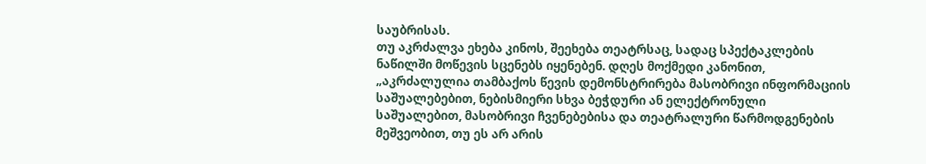საუბრისას.
თუ აკრძალვა ეხება კინოს, შეეხება თეატრსაც, სადაც სპექტაკლების ნაწილში მოწევის სცენებს იყენებენ. დღეს მოქმედი კანონით, „აკრძალულია თამბაქოს წევის დემონსტრირება მასობრივი ინფორმაციის საშუალებებით, ნებისმიერი სხვა ბეჭდური ან ელექტრონული საშუალებით, მასობრივი ჩვენებებისა და თეატრალური წარმოდგენების მეშვეობით, თუ ეს არ არის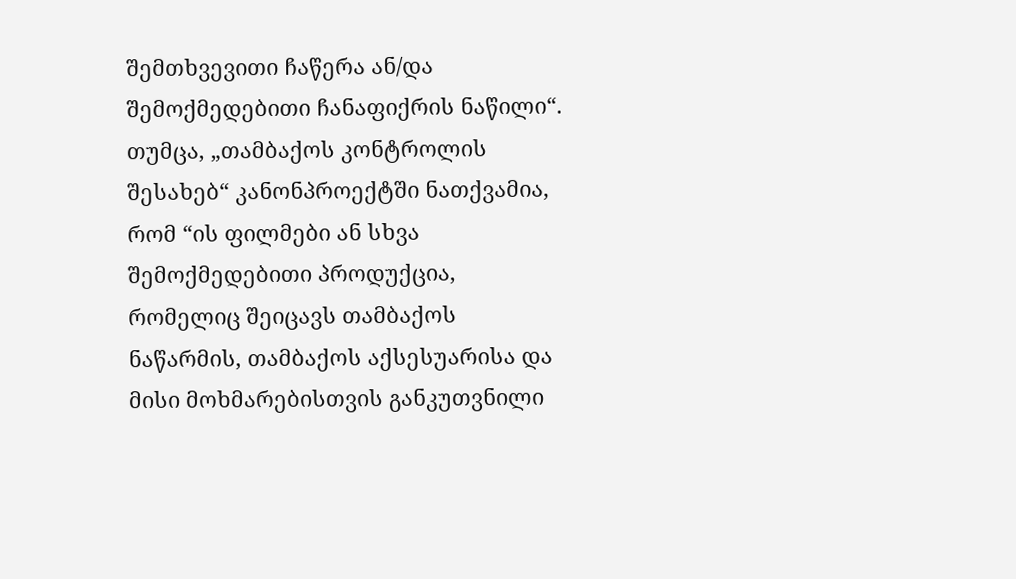შემთხვევითი ჩაწერა ან/და შემოქმედებითი ჩანაფიქრის ნაწილი“.
თუმცა, „თამბაქოს კონტროლის შესახებ“ კანონპროექტში ნათქვამია, რომ “ის ფილმები ან სხვა შემოქმედებითი პროდუქცია, რომელიც შეიცავს თამბაქოს ნაწარმის, თამბაქოს აქსესუარისა და მისი მოხმარებისთვის განკუთვნილი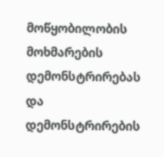მოწყობილობის მოხმარების დემონსტრირებას და დემონსტრირების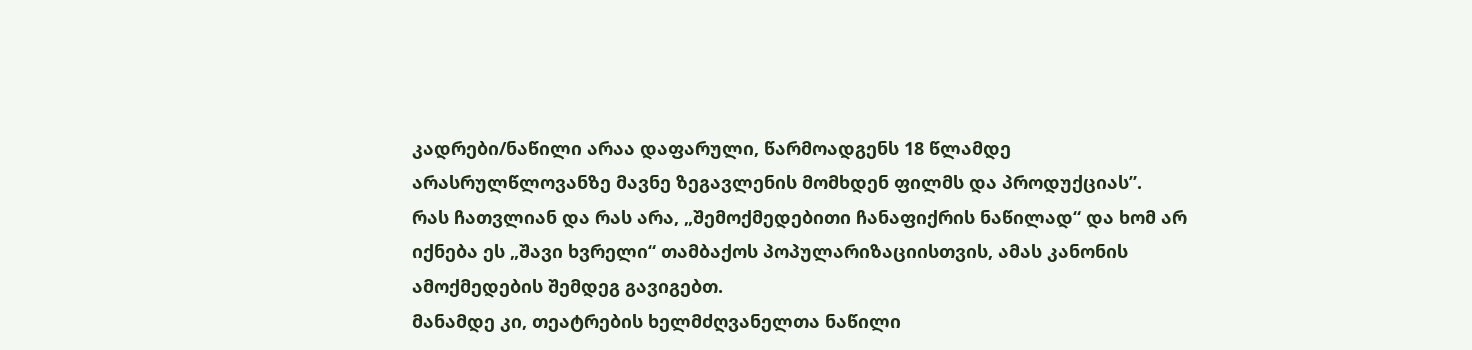კადრები/ნაწილი არაა დაფარული, წარმოადგენს 18 წლამდე არასრულწლოვანზე მავნე ზეგავლენის მომხდენ ფილმს და პროდუქციას”.
რას ჩათვლიან და რას არა, „შემოქმედებითი ჩანაფიქრის ნაწილად“ და ხომ არ იქნება ეს „შავი ხვრელი“ თამბაქოს პოპულარიზაციისთვის, ამას კანონის ამოქმედების შემდეგ გავიგებთ.
მანამდე კი, თეატრების ხელმძღვანელთა ნაწილი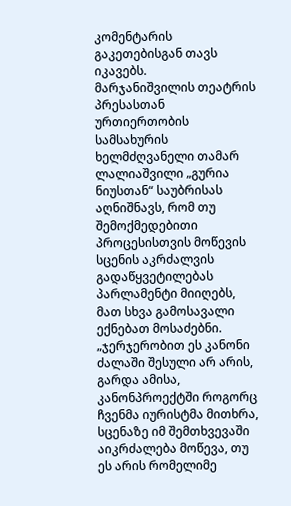კომენტარის გაკეთებისგან თავს იკავებს.
მარჯანიშვილის თეატრის პრესასთან ურთიერთობის სამსახურის ხელმძღვანელი თამარ ლალიაშვილი „გურია ნიუსთან“ საუბრისას აღნიშნავს, რომ თუ შემოქმედებითი პროცესისთვის მოწევის სცენის აკრძალვის გადაწყვეტილებას პარლამენტი მიიღებს, მათ სხვა გამოსავალი ექნებათ მოსაძებნი.
„ჯერჯერობით ეს კანონი ძალაში შესული არ არის, გარდა ამისა, კანონპროექტში როგორც ჩვენმა იურისტმა მითხრა, სცენაზე იმ შემთხვევაში აიკრძალება მოწევა, თუ ეს არის რომელიმე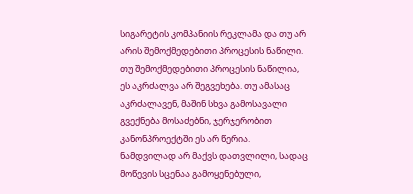სიგარეტის კომპანიის რეკლამა და თუ არ არის შემოქმედებითი პროცესის ნაწილი. თუ შემოქმედებითი პროცესის ნაწილია, ეს აკრძალვა არ შეგვეხება. თუ ამასაც აკრძალავენ, მაშინ სხვა გამოსავალი გვექნება მოსაძებნი, ჯერჯერობით კანონპროექტში ეს არ წერია.
ნამდვილად არ მაქვს დათვლილი, სადაც მოწევის სცენაა გამოყენებული,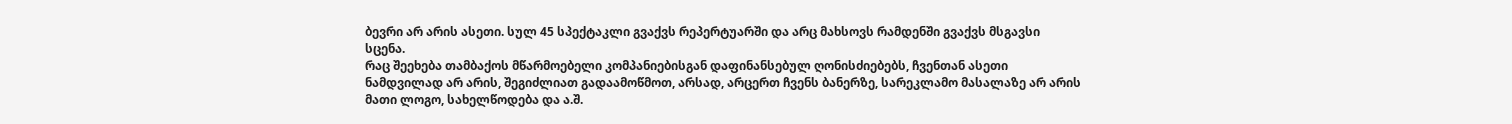ბევრი არ არის ასეთი. სულ 45 სპექტაკლი გვაქვს რეპერტუარში და არც მახსოვს რამდენში გვაქვს მსგავსი სცენა.
რაც შეეხება თამბაქოს მწარმოებელი კომპანიებისგან დაფინანსებულ ღონისძიებებს, ჩვენთან ასეთი ნამდვილად არ არის, შეგიძლიათ გადაამოწმოთ, არსად, არცერთ ჩვენს ბანერზე, სარეკლამო მასალაზე არ არის მათი ლოგო, სახელწოდება და ა.შ.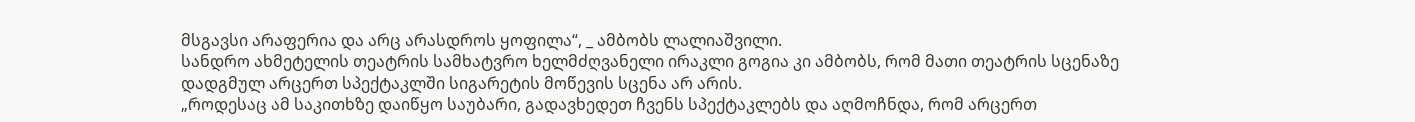მსგავსი არაფერია და არც არასდროს ყოფილა“, _ ამბობს ლალიაშვილი.
სანდრო ახმეტელის თეატრის სამხატვრო ხელმძღვანელი ირაკლი გოგია კი ამბობს, რომ მათი თეატრის სცენაზე დადგმულ არცერთ სპექტაკლში სიგარეტის მოწევის სცენა არ არის.
„როდესაც ამ საკითხზე დაიწყო საუბარი, გადავხედეთ ჩვენს სპექტაკლებს და აღმოჩნდა, რომ არცერთ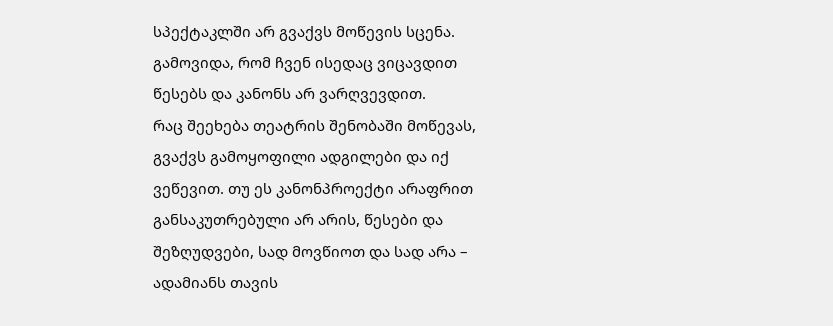სპექტაკლში არ გვაქვს მოწევის სცენა. გამოვიდა, რომ ჩვენ ისედაც ვიცავდით წესებს და კანონს არ ვარღვევდით.
რაც შეეხება თეატრის შენობაში მოწევას, გვაქვს გამოყოფილი ადგილები და იქ ვეწევით. თუ ეს კანონპროექტი არაფრით განსაკუთრებული არ არის, წესები და შეზღუდვები, სად მოვწიოთ და სად არა – ადამიანს თავის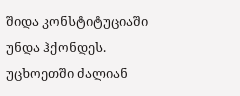შიდა კონსტიტუციაში უნდა ჰქონდეს.
უცხოეთში ძალიან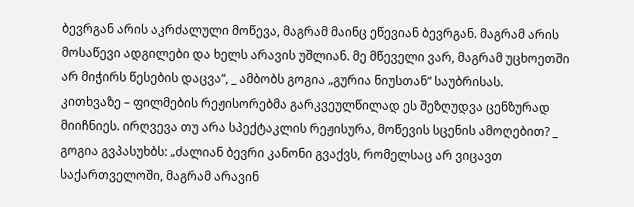ბევრგან არის აკრძალული მოწევა, მაგრამ მაინც ეწევიან ბევრგან. მაგრამ არის მოსაწევი ადგილები და ხელს არავის უშლიან. მე მწეველი ვარ, მაგრამ უცხოეთში არ მიჭირს წესების დაცვა“, _ ამბობს გოგია „გურია ნიუსთან“ საუბრისას.
კითხვაზე – ფილმების რეჟისორებმა გარკვეულწილად ეს შეზღუდვა ცენზურად მიიჩნიეს. ირღვევა თუ არა სპექტაკლის რეჟისურა, მოწევის სცენის ამოღებით? _ გოგია გვპასუხბს: „ძალიან ბევრი კანონი გვაქვს, რომელსაც არ ვიცავთ საქართველოში, მაგრამ არავინ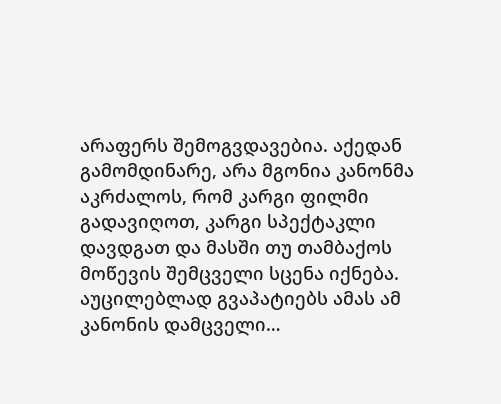არაფერს შემოგვდავებია. აქედან გამომდინარე, არა მგონია კანონმა აკრძალოს, რომ კარგი ფილმი გადავიღოთ, კარგი სპექტაკლი დავდგათ და მასში თუ თამბაქოს მოწევის შემცველი სცენა იქნება. აუცილებლად გვაპატიებს ამას ამ კანონის დამცველი…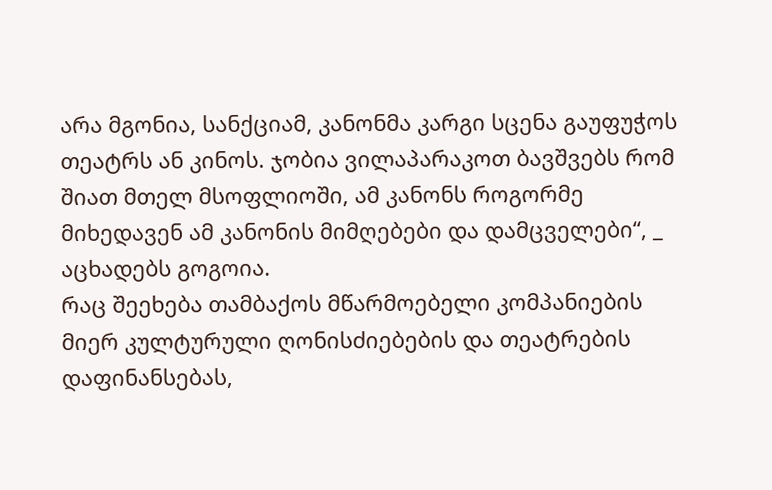არა მგონია, სანქციამ, კანონმა კარგი სცენა გაუფუჭოს თეატრს ან კინოს. ჯობია ვილაპარაკოთ ბავშვებს რომ შიათ მთელ მსოფლიოში, ამ კანონს როგორმე მიხედავენ ამ კანონის მიმღებები და დამცველები“, _ აცხადებს გოგოია.
რაც შეეხება თამბაქოს მწარმოებელი კომპანიების მიერ კულტურული ღონისძიებების და თეატრების დაფინანსებას,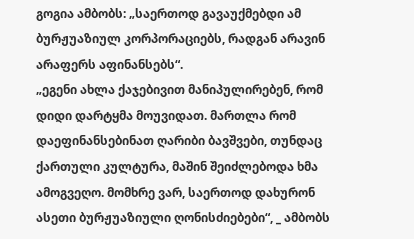გოგია ამბობს: „საერთოდ გავაუქმებდი ამ ბურჟუაზიულ კორპორაციებს, რადგან არავინ არაფერს აფინანსებს“.
„ეგენი ახლა ქაჯებივით მანიპულირებენ, რომ დიდი დარტყმა მოუვიდათ. მართლა რომ დაეფინანსებინათ ღარიბი ბავშვები, თუნდაც ქართული კულტურა, მაშინ შეიძლებოდა ხმა ამოგვეღო. მომხრე ვარ, საერთოდ დახურონ ასეთი ბურჟუაზიული ღონისძიებები“, _ ამბობს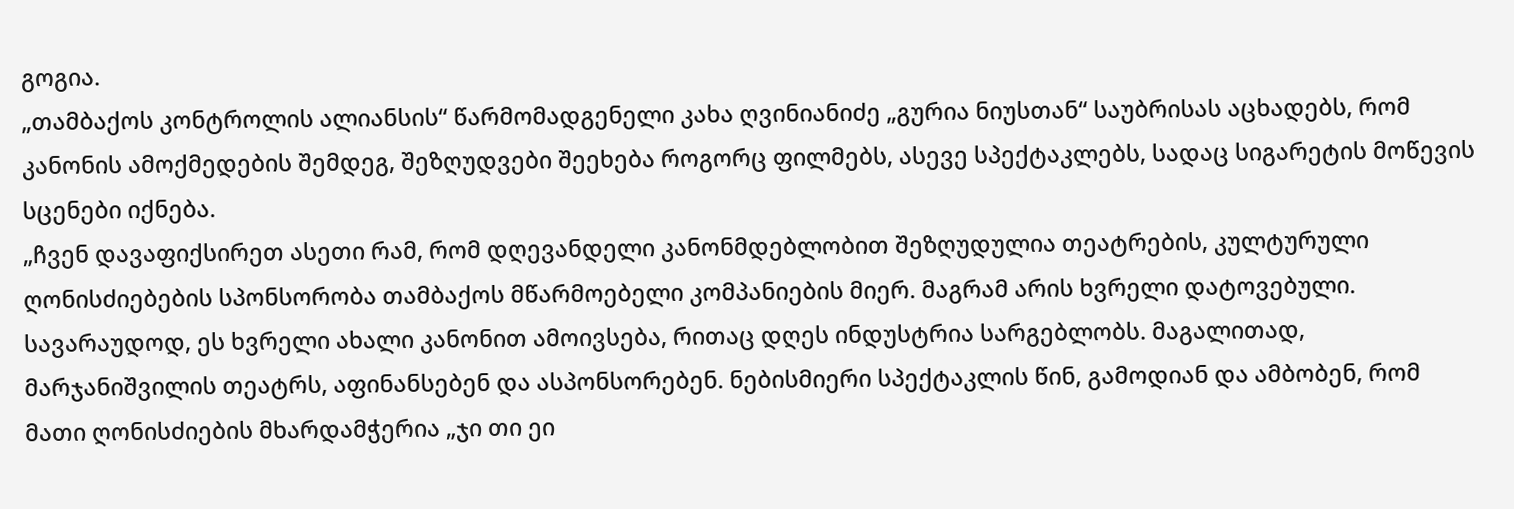გოგია.
„თამბაქოს კონტროლის ალიანსის“ წარმომადგენელი კახა ღვინიანიძე „გურია ნიუსთან“ საუბრისას აცხადებს, რომ კანონის ამოქმედების შემდეგ, შეზღუდვები შეეხება როგორც ფილმებს, ასევე სპექტაკლებს, სადაც სიგარეტის მოწევის სცენები იქნება.
„ჩვენ დავაფიქსირეთ ასეთი რამ, რომ დღევანდელი კანონმდებლობით შეზღუდულია თეატრების, კულტურული ღონისძიებების სპონსორობა თამბაქოს მწარმოებელი კომპანიების მიერ. მაგრამ არის ხვრელი დატოვებული. სავარაუდოდ, ეს ხვრელი ახალი კანონით ამოივსება, რითაც დღეს ინდუსტრია სარგებლობს. მაგალითად, მარჯანიშვილის თეატრს, აფინანსებენ და ასპონსორებენ. ნებისმიერი სპექტაკლის წინ, გამოდიან და ამბობენ, რომ მათი ღონისძიების მხარდამჭერია „ჯი თი ეი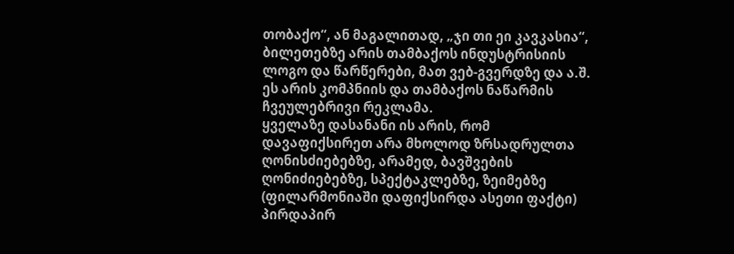თობაქო“, ან მაგალითად, „ჯი თი ეი კავკასია“, ბილეთებზე არის თამბაქოს ინდუსტრისიის ლოგო და წარწერები, მათ ვებ-გვერდზე და ა.შ. ეს არის კომპნიის და თამბაქოს ნაწარმის ჩვეულებრივი რეკლამა.
ყველაზე დასანანი ის არის, რომ დავაფიქსირეთ არა მხოლოდ ზრსადრულთა ღონისძიებებზე, არამედ, ბავშვების ღონიძიებებზე, სპექტაკლებზე, ზეიმებზე (ფილარმონიაში დაფიქსირდა ასეთი ფაქტი) პირდაპირ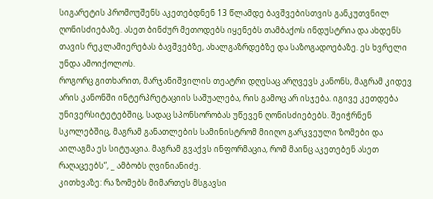სიგარეტის პრომოუშენს აკეთებდნენ 13 წლამდე ბავშვებისთვის განკუთვნილ ღონისძიებაზე. ასეთ ბინძურ მეთოდებს იყენებს თამბაქოს ინდუსტრია და ახდენს თავის რეკლამიერებას ბავშვებზე, ახალგაზრდებზე და საზოგადოებაზე. ეს ხვრელი უნდა ამოიქოლოს.
როგორც გითხარით, მარჯანიშვილის თეატრი დღესაც არღვევს კანონს, მაგრამ კიდევ არის კანონში ინტერპრეტაციის საშუალება, რის გამოც არ ისჯება. იგივე კეთდება უნივერსიტეტებშიც, სადაც სპონსორობას უწევენ ღონისძიებებს. შეიჭრნენ სკოლებშიც, მაგრამ განათლების სამინისტრომ მიიღო გარკვეული ზომები და აილაგმა ეს სიტუაცია. მაგრამ გვაქვს ინფორმაცია, რომ მაინც აკეთებენ ასეთ რაღაცეებს“, _ ამბობს ღვინიანიძე.
კითხვაზე: რა ზომებს მიმართეს მსგავსი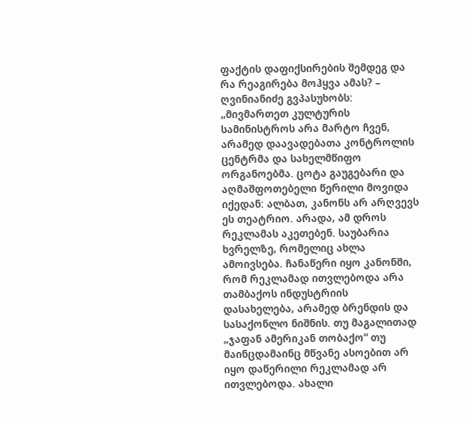ფაქტის დაფიქსირების შემდეგ და რა რეაგირება მოჰყვა ამას? – ღვინიანიძე გვპასუხობს:
„მივმართეთ კულტურის სამინისტროს არა მარტო ჩვენ, არამედ დაავადებათა კონტროლის ცენტრმა და სახელმწიფო ორგანოებმა. ცოტა გაუგებარი და აღმაშფოთებელი წერილი მოვიდა იქედან: ალბათ, კანონს არ არღვევს ეს თეატრიო. არადა, ამ დროს რეკლამას აკეთებენ. საუბარია ხვრელზე, რომელიც ახლა ამოივსება. ჩანაწერი იყო კანონში, რომ რეკლამად ითვლებოდა არა თამბაქოს ინდუსტრიის დასახელება, არამედ ბრენდის და სასაქონლო ნიშნის. თუ მაგალითად „ჯაფან ამერიკან თობაქო“ თუ მაინცდამაინც მწვანე ასოებით არ იყო დაწერილი რეკლამად არ ითვლებოდა. ახალი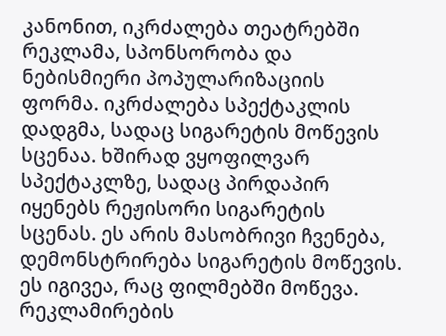კანონით, იკრძალება თეატრებში რეკლამა, სპონსორობა და ნებისმიერი პოპულარიზაციის ფორმა. იკრძალება სპექტაკლის დადგმა, სადაც სიგარეტის მოწევის სცენაა. ხშირად ვყოფილვარ სპექტაკლზე, სადაც პირდაპირ იყენებს რეჟისორი სიგარეტის სცენას. ეს არის მასობრივი ჩვენება, დემონსტრირება სიგარეტის მოწევის. ეს იგივეა, რაც ფილმებში მოწევა. რეკლამირების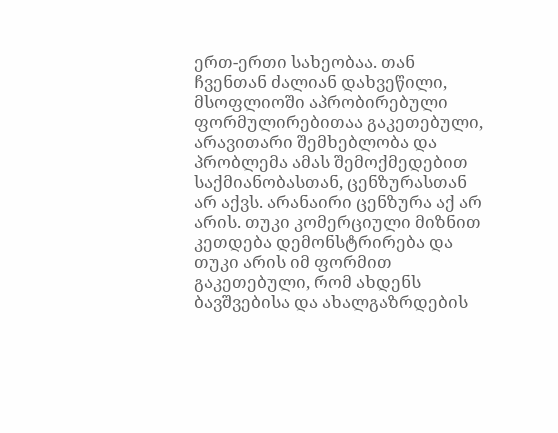ერთ-ერთი სახეობაა. თან ჩვენთან ძალიან დახვეწილი, მსოფლიოში აპრობირებული ფორმულირებითაა გაკეთებული, არავითარი შემხებლობა და პრობლემა ამას შემოქმედებით საქმიანობასთან, ცენზურასთან არ აქვს. არანაირი ცენზურა აქ არ არის. თუკი კომერციული მიზნით კეთდება დემონსტრირება და თუკი არის იმ ფორმით გაკეთებული, რომ ახდენს ბავშვებისა და ახალგაზრდების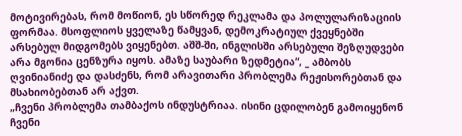მოტივირებას, რომ მოწიონ, ეს სწორედ რეკლამა და პოლულარიზაციის ფორმაა. მსოფლიოს ყველაზე წამყვან, დემოკრატიულ ქვეყნებში არსებულ მიდგომებს ვიყენებთ. აშშ-ში, ინგლისში არსებული შეზღუდვები არა მგონია ცენზურა იყოს. ამაზე საუბარი ზედმეტია“, _ ამბობს ღვინიანიძე და დასძენს, რომ არავითარი პრობლემა რეჟისორებთან და მსახიობებთან არ აქვთ.
„ჩვენი პრობლემა თამბაქოს ინდუსტრიაა. ისინი ცდილობენ გამოიყენონ ჩვენი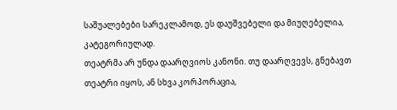საშუალებები სარეკლამოდ, ეს დაუშვებელი და მიუღებელია, კატეგორიულად.
თეატრმა არ უნდა დაარღვიოს კანონი. თუ დაარღვევს, გნებავთ თეატრი იყოს, ან სხვა კორპორაცია,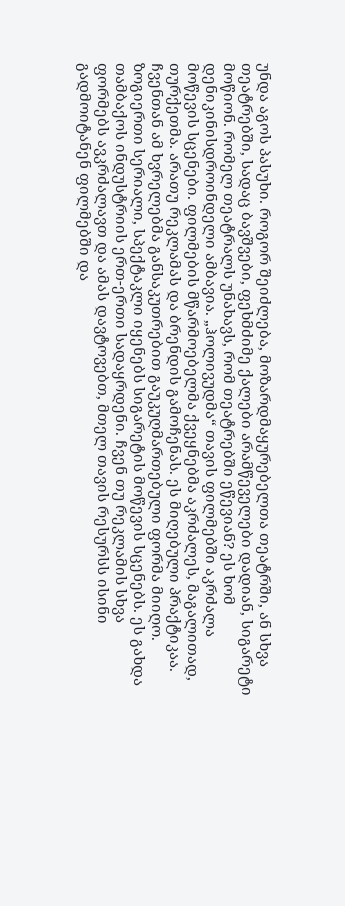უნდა აგოს პასუხი. როგორ შეიძლება, მოზარდმაყურებელთა თეატრში, ან სხვა თეატრებში, სადაც ბავშვები, ფეხმძიმე ქალები არამწეველები დადიან, სიგარეტი მოწიონ. რომელ თეატრალს უნახავს, რომ თეატრებში ეწევიან? ეს ხომ დენიკინისდროინდელი ამბავია. „ჰოლივუდმა“ თავის ფილმებში აკრძალა მოწევის სცენები. ფილმების მწარმოებელმა ქვეყნებმა აკრძალეს, მაგალითად, თურქეთმა. არათუ რეკლამას და ბრენდის გამოჩენას. ეს მიღებული პრაქტიკაა. ჩვენთან ამ ხვრელებმა განსაკუთრებით გაუკუღმართებული ფორმა მიიღო. ზოგიერთი სერიალი, სპექტაკლი იყენებს სიგარეტის მოწევის სცენებს. ეს გახდა თამბაქოს ინდუსტრიის ერთ-ერთი სადაყრდენი. ჩვენ თუ რეკლამის სხვა ფორმებს ავკრძალავთ და ამას დავტოვებთ, მთელ თავის რესურსს ისინი გადმოიტანენ ფილმებში და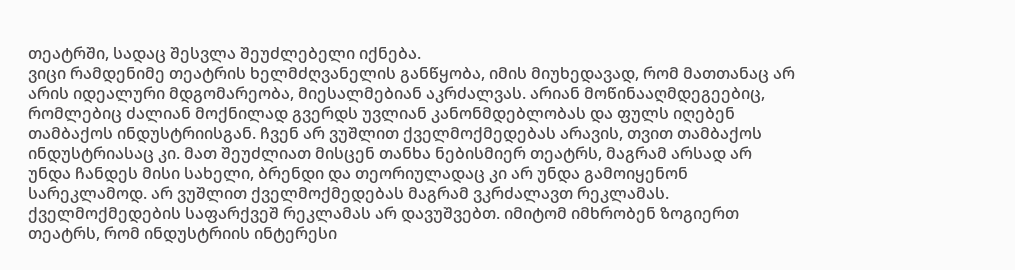თეატრში, სადაც შესვლა შეუძლებელი იქნება.
ვიცი რამდენიმე თეატრის ხელმძღვანელის განწყობა, იმის მიუხედავად, რომ მათთანაც არ არის იდეალური მდგომარეობა, მიესალმებიან აკრძალვას. არიან მოწინააღმდეგეებიც, რომლებიც ძალიან მოქნილად გვერდს უვლიან კანონმდებლობას და ფულს იღებენ თამბაქოს ინდუსტრიისგან. ჩვენ არ ვუშლით ქველმოქმედებას არავის, თვით თამბაქოს ინდუსტრიასაც კი. მათ შეუძლიათ მისცენ თანხა ნებისმიერ თეატრს, მაგრამ არსად არ უნდა ჩანდეს მისი სახელი, ბრენდი და თეორიულადაც კი არ უნდა გამოიყენონ სარეკლამოდ. არ ვუშლით ქველმოქმედებას მაგრამ ვკრძალავთ რეკლამას. ქველმოქმედების საფარქვეშ რეკლამას არ დავუშვებთ. იმიტომ იმხრობენ ზოგიერთ თეატრს, რომ ინდუსტრიის ინტერესი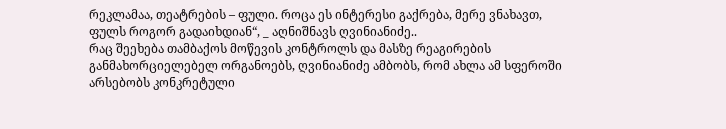რეკლამაა, თეატრების – ფული. როცა ეს ინტერესი გაქრება, მერე ვნახავთ, ფულს როგორ გადაიხდიან“, _ აღნიშნავს ღვინიანიძე..
რაც შეეხება თამბაქოს მოწევის კონტროლს და მასზე რეაგირების განმახორციელებელ ორგანოებს, ღვინიანიძე ამბობს, რომ ახლა ამ სფეროში არსებობს კონკრეტული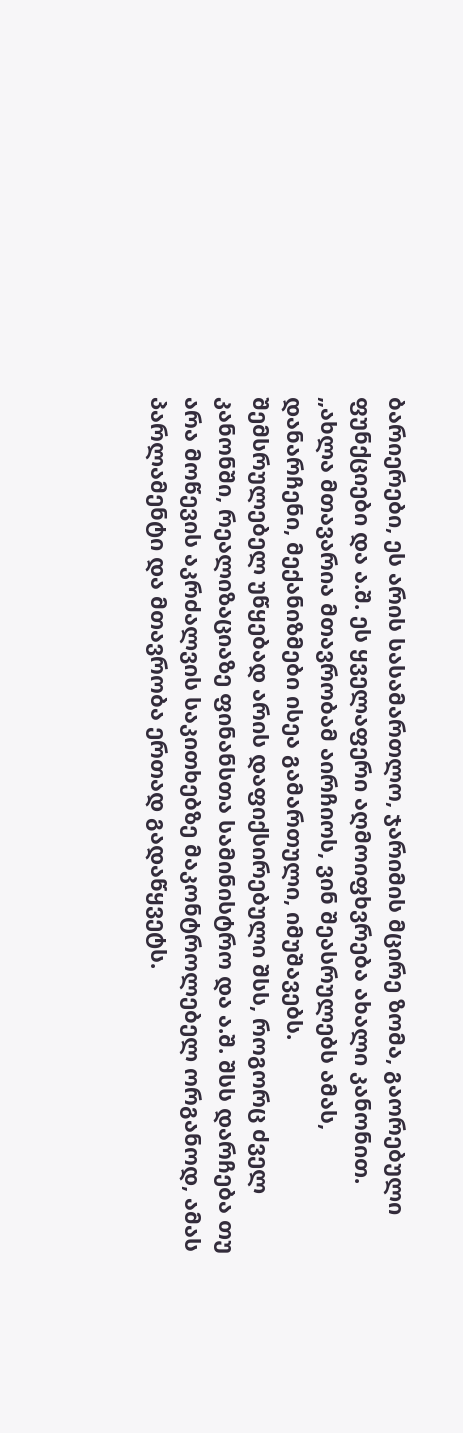ბარიერები, ეს არის სასამართლო, ჯარიმის მცირე ზომა, გაორებული ფუნქციები და ა.შ. ეს ყველაფერი აღმოიფხვრება ახალი კანონით.
„ახლა მთავარია მთავრობამ აირჩიოს, ვინ შეასრულებს ამას, დანარჩენი, მექანიზმები ისეა გამართული, იმუშავებს.
შემსრულებელ უწყებად არის დაფიქსირებული შსს, როგორც ძველ კანონში, რეალიზაციაზე ფინანსთა სამინისტრო და ა.შ. შსს დარჩება თუ არა მოწევის აკრძალვის საკითხებზე მაკონტროლებელ ორგანოდ, ამას პარლამენტი და მთავრობა ერთად გადაწყვეტს.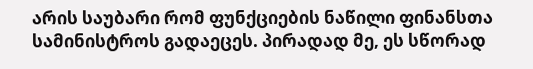არის საუბარი რომ ფუნქციების ნაწილი ფინანსთა სამინისტროს გადაეცეს. პირადად მე, ეს სწორად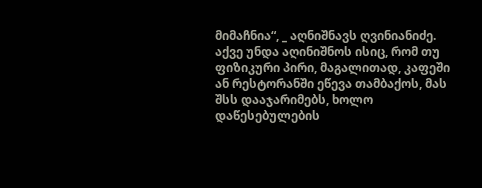მიმაჩნია“, _ აღნიშნავს ღვინიანიძე.
აქვე უნდა აღინიშნოს ისიც, რომ თუ ფიზიკური პირი, მაგალითად, კაფეში ან რესტორანში ეწევა თამბაქოს, მას შსს დააჯარიმებს, ხოლო დაწესებულების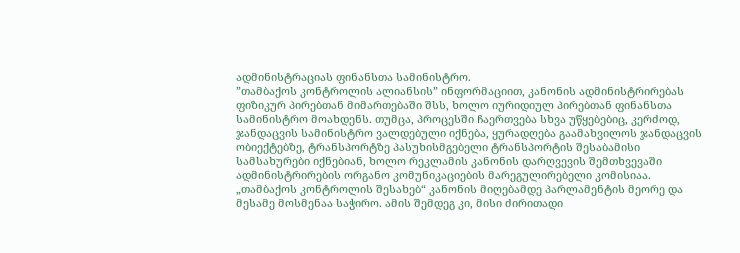ადმინისტრაციას ფინანსთა სამინისტრო.
”თამბაქოს კონტროლის ალიანსის” ინფორმაციით, კანონის ადმინისტრირებას ფიზიკურ პირებთან მიმართებაში შსს, ხოლო იურიდიულ პირებთან ფინანსთა სამინისტრო მოახდენს. თუმცა, პროცესში ჩაერთვება სხვა უწყებებიც, კერძოდ, ჯანდაცვის სამინისტრო ვალდებული იქნება, ყურადღება გაამახვილოს ჯანდაცვის ობიექტებზე, ტრანსპორტზე პასუხისმგებელი ტრანსპორტის შესაბამისი სამსახურები იქნებიან, ხოლო რეკლამის კანონის დარღვევის შემთხვევაში ადმინისტრირების ორგანო კომუნიკაციების მარეგულირებელი კომისიაა.
„თამბაქოს კონტროლის შესახებ“ კანონის მიღებამდე პარლამენტის მეორე და მესამე მოსმენაა საჭირო. ამის შემდეგ კი, მისი ძირითადი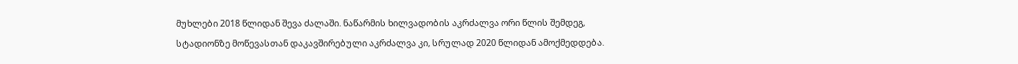მუხლები 2018 წლიდან შევა ძალაში. ნაწარმის ხილვადობის აკრძალვა ორი წლის შემდეგ, სტადიონზე მოწევასთან დაკავშირებული აკრძალვა კი, სრულად 2020 წლიდან ამოქმედდება.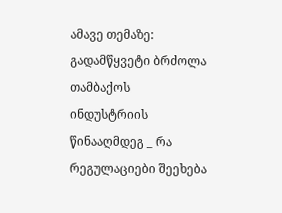ამავე თემაზე:
გადამწყვეტი ბრძოლა თამბაქოს ინდუსტრიის წინააღმდეგ _ რა რეგულაციები შეეხება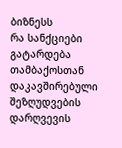ბიზნესს
რა სანქციები გატარდება თამბაქოსთან დაკავშირებული შეზღუდვების დარღვევის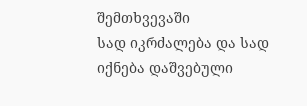შემთხვევაში
სად იკრძალება და სად იქნება დაშვებული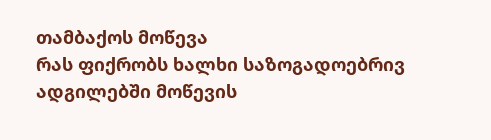თამბაქოს მოწევა
რას ფიქრობს ხალხი საზოგადოებრივ ადგილებში მოწევის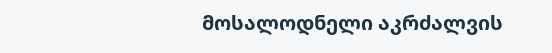მოსალოდნელი აკრძალვის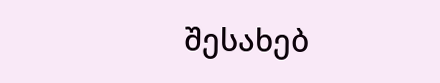შესახებ